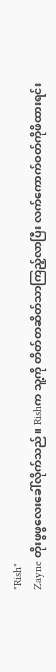"Rish"
Zayne တိုးဖွဖွလေးခေါ်လိုက်သည်။ Rishက သူ့ကို တိတ်တဆိတ်သာကြည့်လာပြီး လက်ကောက်ဝတ်ကိုဖိထားရင်း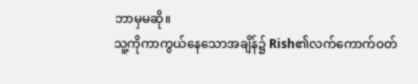ဘာမှမဆို။
သူ့ကိုကာကွယ်နေသောအချိန်၌ Rish၏လက်ကောက်ဝတ်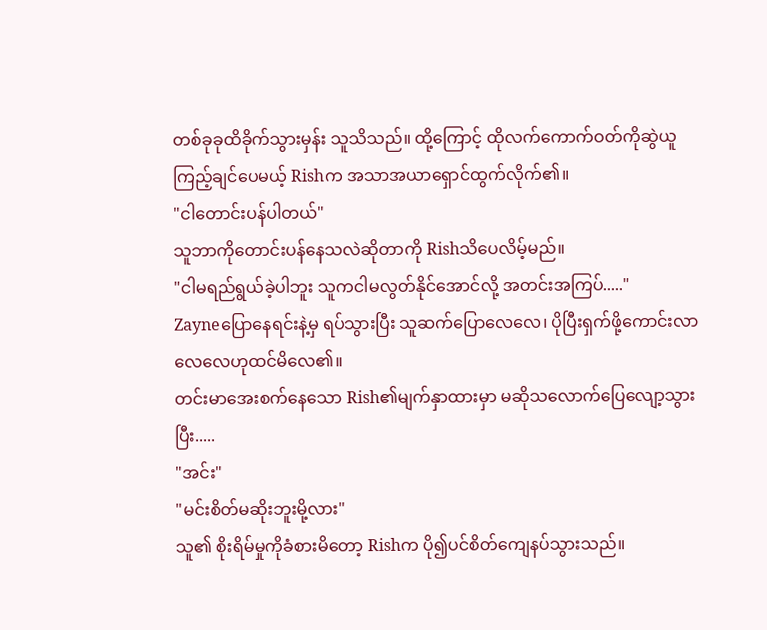တစ်ခုခုထိခိုက်သွားမှန်း သူသိသည်။ ထို့ကြောင့် ထိုလက်ကောက်ဝတ်ကိုဆွဲယူကြည့်ချင်ပေမယ့် Rishက အသာအယာရှောင်ထွက်လိုက်၏။
"ငါတောင်းပန်ပါတယ်"
သူဘာကိုတောင်းပန်နေသလဲဆိုတာကို Rishသိပေလိမ့်မည်။
"ငါမရည်ရွယ်ခဲ့ပါဘူး သူကငါမလွတ်နိုင်အောင်လို့ အတင်းအကြပ်....."
Zayneပြောနေရင်းနဲ့မှ ရပ်သွားပြီး သူဆက်ပြောလေလေ၊ ပိုပြီးရှက်ဖို့ကောင်းလာလေလေဟုထင်မိလေ၏။
တင်းမာအေးစက်နေသော Rish၏မျက်နှာထားမှာ မဆိုသလောက်ပြေလျော့သွားပြီး.....
"အင်း"
"မင်းစိတ်မဆိုးဘူးမို့လား"
သူ၏ စိုးရိမ်မှုကိုခံစားမိတော့ Rishက ပို၍ပင်စိတ်ကျေနပ်သွားသည်။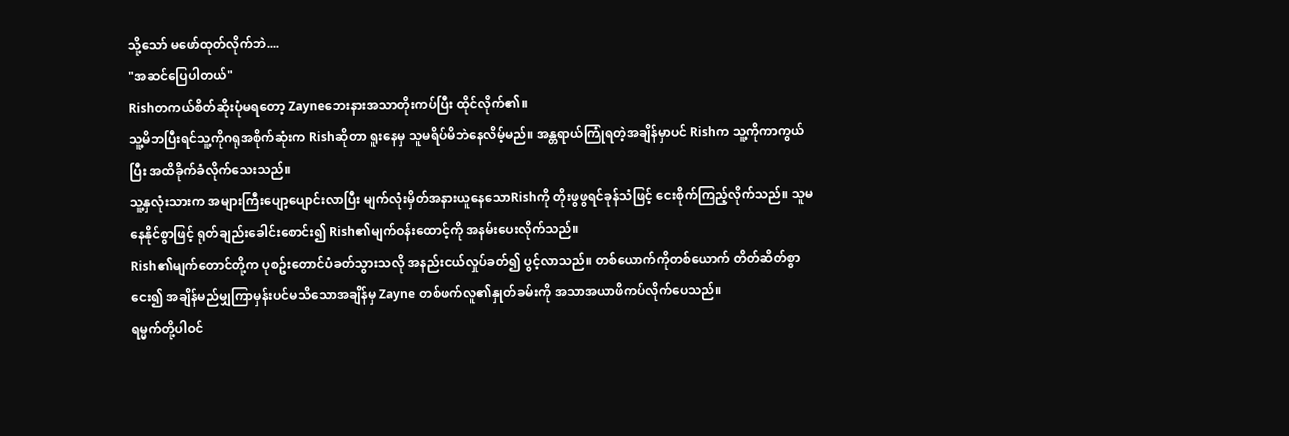သို့သော် မဖော်ထုတ်လိုက်ဘဲ....
"အဆင်ပြေပါတယ်"
Rishတကယ်စိတ်ဆိုးပုံမရတော့ Zayneဘေးနားအသာတိုးကပ်ပြီး ထိုင်လိုက်၏။
သူ့မိဘပြီးရင်သူ့ကိုဂရုအစိုက်ဆုံးက Rishဆိုတာ ရူးနေမှ သူမရိပ်မိဘဲနေလိမ့်မည်။ အန္တရာယ်ကြုံရတဲ့အချိန်မှာပင် Rishက သူ့ကိုကာကွယ်ပြီး အထိခိုက်ခံလိုက်သေးသည်။
သူ့နှလုံးသားက အများကြီးပျော့ပျောင်းလာပြီး မျက်လုံးမှိတ်အနားယူနေသောRishကို တိုးဖွဖွရင်ခုန်သံဖြင့် ငေးစိုက်ကြည့်လိုက်သည်။ သူမနေနိုင်စွာဖြင့် ရုတ်ချည်းခေါင်းစောင်း၍ Rish၏မျက်ဝန်းထောင့်ကို အနမ်းပေးလိုက်သည်။
Rish၏မျက်တောင်တို့က ပုစဥ်းတောင်ပံခတ်သွားသလို အနည်းငယ်လှုပ်ခတ်၍ ပွင့်လာသည်။ တစ်ယောက်ကိုတစ်ယောက် တိတ်ဆိတ်စွာငေး၍ အချိန်မည်မျှကြာမှန်းပင်မသိသောအချိန်မှ Zayne တစ်ဖက်လူ၏နှုတ်ခမ်းကို အသာအယာဖိကပ်လိုက်ပေသည်။
ရမ္မက်တို့ပါဝင်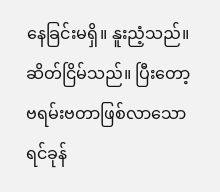နေခြင်းမရှိ။ နူးညံ့သည်။ ဆိတ်ငြိမ်သည်။ ပြီးတော့ ဗရမ်းဗတာဖြစ်လာသော ရင်ခုန်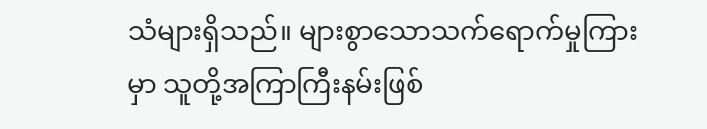သံများရှိသည်။ များစွာသောသက်ရောက်မှုကြားမှာ သူတို့အကြာကြီးနမ်းဖြစ်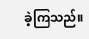ခဲ့ကြသည်။